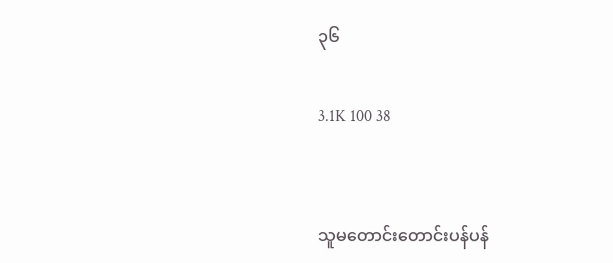၃၆

3.1K 100 38


သူမတောင်းတောင်းပန်ပန်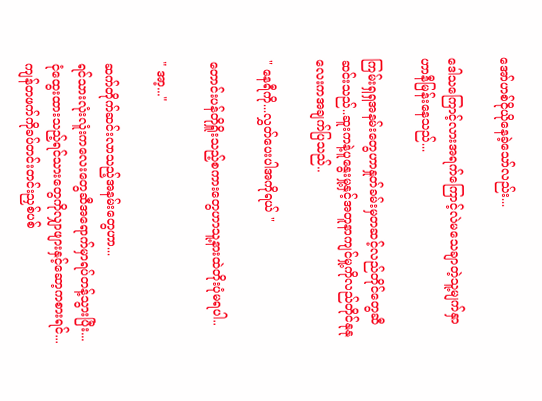အော်ဟစ်ငိုယိုနေခဲ့သော်လည်း...

ဒေါသကြောင့်လားအရက်ကြောင့်လဲမသေချာတဲ့သူ့မျက်နှာဟာနီမြန်းနေသည်...

ကြမ်းရှရှအနမ်းတွေဟာနှုတ်ခမ်းမှတဆင့်လည်တိုင်တွေဆီဆင်းသည်..ဆူးကနဲ့ပူနွေးမှု့နှင့်အတူနာကျင်မှု့ကိုလည်တိုင်နုနုလေးကအချက်ပြသည်..

" နေရီကို...လွှတ်ပေးပါအကိုရယ် "

တောင်းပန်တိုရှိူးသည့်စကားတွေဟာသူ့နားထဲတိုးပုံမရပါ..

" အာ့..."

ဆက်တိုက်ဆင်းလာသည့်အနမ်းတွေဟာ...
ရင်သားလုံးလူံးကလေးတွေဆီအရောက်မှာရပ်တန့်သွားပြီး...
ငုံထွေးထားသည့်ရင်သားတွေကိုလျှာဖျားနှင့်ဆော့ကစားရင်...ကျန်တဖက်ကိုခပ်တင်းတင်းညှစ်ပစ်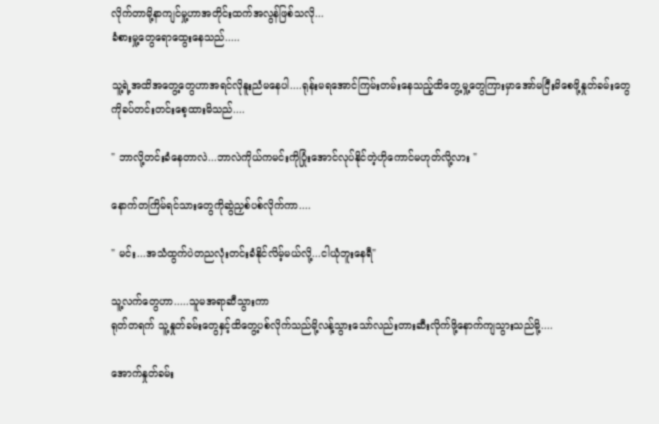လိုက်တာမို့နာကျင်မှု့ဟာအတိုင်းထက်အလွန်ဖြစ်သလို...
ခံစားမှု့တွေရောထွေးနေသည်.....

သူ့ရဲ့အထိအတွေ့တွေဟာအရင်လိုနူးညံမနေပါ....ရုန်းမရအောင်ကြမ်းတမ်းနေသည့်ထိတွေ့မှု့တွေကြားမှာအော်မငြီးမိစေဖို့နှုတ်ခမ်းတွေကိုခပ်တင်းတင်းစေ့ထားမိသည်....

" ဘာလို့တင်းခံနေတာလဲ...ဘာလဲကိုယ်ကမင်းကိုပြုံးအောင်လုပ်နိုင်တဲ့ဟိုကောင်မဟုတ်လို့လား "

နောက်တကြိမ်ရင်သားတွေကိုဆွဲညှစ်ပစ်လိုက်ကာ....

" မင်း...အသံထွက်ပဲတညလုံးတင်းခံနိုင်လိမ့်မယ်လို့...ငါယုံဘူးနေရီ"

သူ့လက်တွေဟာ.....သူမအရာဆီသွားကာ
ရုတ်တရက် သူ့နှုတ်ခမ်းတွေနှင့်ထိတွေ့ပစ်လိုက်သည်မို့လန့်သွားသော်လည်းတားဆီးလိုက်ဖို့နောက်ကျသွားသည်မို့....

အောက်နှုတ်ခမ်း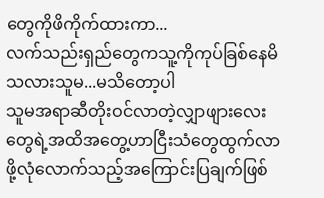တွေကိုဖိကိုက်ထားကာ...
လက်သည်းရှည်တွေကသူ့ကိုကုပ်ခြစ်နေမိသလားသူမ...မသိတော့ပါ
သူမအရာဆီတိုးဝင်လာတဲ့လျှာဖျားလေးတွေရဲ့အထိအတွေ့ဟာငြီးသံတွေထွက်လာဖို့လုံလောက်သည့်အကြောင်းပြချက်ဖြစ်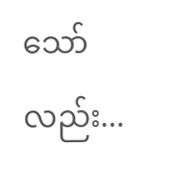သော်လည်း...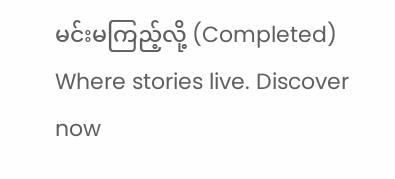မင်းမကြည့်လို့ (Completed) Where stories live. Discover now